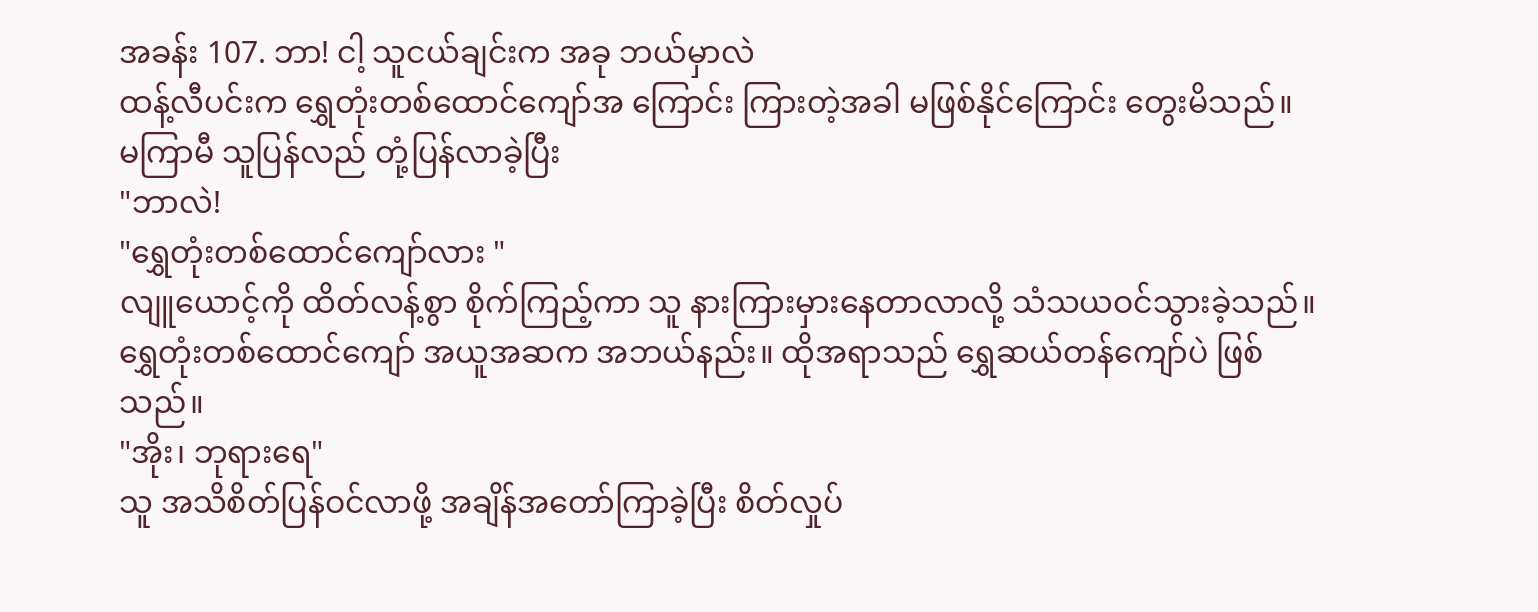အခန်း 107. ဘာ! ငါ့ သူငယ်ချင်းက အခု ဘယ်မှာလဲ
ထန့်လီပင်းက ရွှေတုံးတစ်ထောင်ကျော်အ ကြောင်း ကြားတဲ့အခါ မဖြစ်နိုင်ကြောင်း တွေးမိသည်။
မကြာမီ သူပြန်လည် တုံ့ပြန်လာခဲ့ပြီး
"ဘာလဲ!
"ရွှေတုံးတစ်ထောင်ကျော်လား "
လျူယောင့်ကို ထိတ်လန့်စွာ စိုက်ကြည့်ကာ သူ နားကြားမှားနေတာလာလို့ သံသယဝင်သွားခဲ့သည်။ ရွှေတုံးတစ်ထောင်ကျော် အယူအဆက အဘယ်နည်း။ ထိုအရာသည် ရွှေဆယ်တန်ကျော်ပဲ ဖြစ်သည်။
"အိုး၊ ဘုရားရေ"
သူ အသိစိတ်ပြန်ဝင်လာဖို့ အချိန်အတော်ကြာခဲ့ပြီး စိတ်လှုပ်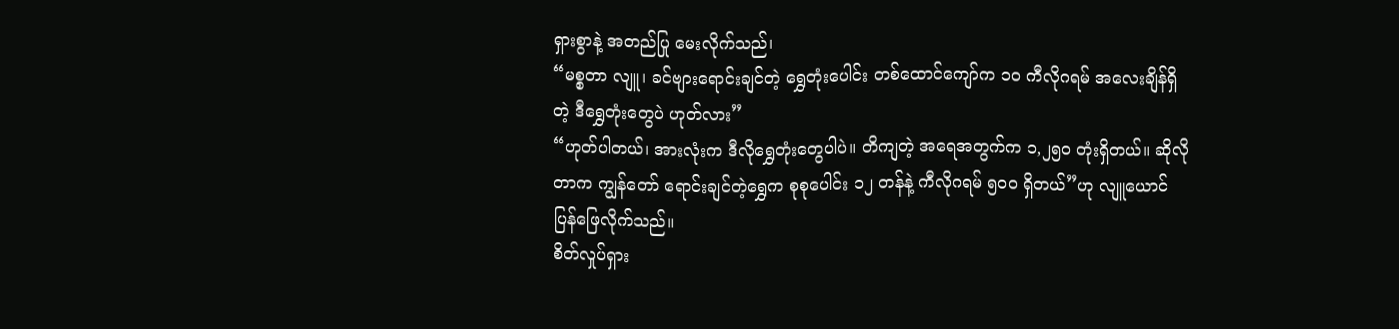ရှားစွာနဲ့ အတည်ပြု မေးလိုက်သည်၊
“မစ္စတာ လျူ၊ ခင်ဗျားရောင်းချင်တဲ့ ရွှေတုံးပေါင်း တစ်ထောင်ကျော်က ၁၀ ကီလိုဂရမ် အလေးချိန်ရှိတဲ့ ဒီရွှေတုံးတွေပဲ ဟုတ်လား”
“ဟုတ်ပါတယ်၊ အားလုံးက ဒီလိုရွှေတုံးတွေပါပဲ။ တိကျတဲ့ အရေအတွက်က ၁,၂၅၀ တုံးရှိတယ်။ ဆိုလိုတာက ကျွန်တော် ရောင်းချင်တဲ့ရွှေက စုစုပေါင်း ၁၂ တန်နဲ့ ကီလိုဂရမ် ၅၀၀ ရှိတယ်”ဟု လျူယောင် ပြန်ဖြေလိုက်သည်။
စိတ်လှုပ်ရှား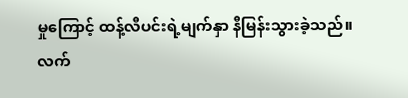မှုကြောင့် ထန့်လီပင်းရဲ့မျက်နှာ နီမြန်းသွားခဲ့သည်။
လက်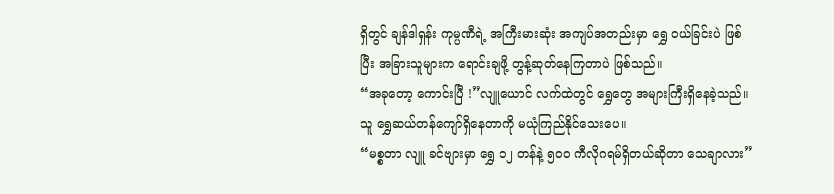ရှိတွင် ချန်ဒါရှန်း ကုမ္ပဏီရဲ့ အကြီးမားဆုံး အကျပ်အတည်းမှာ ရွှေ ဝယ်ခြင်းပဲ ဖြစ်ပြီး အခြားသူများက ရောင်းချဖို့ တွန့်ဆုတ်နေကြတာပဲ ဖြစ်သည်။
“အခုတော့ ကောင်းပြီ !”လျူယောင် လက်ထဲတွင် ရွှေတွေ အများကြီးရှိနေခဲ့သည်။
သူ ရွှေဆယ်တန်ကျော်ရှိနေတာကို မယုံကြည်နိုင်သေးပေ။
“မစ္စတာ လျူ ခင်ဗျားမှာ ရွှေ ၁၂ တန်နဲ့ ၅၀၀ ကီလိုဂရမ်ရှိတယ်ဆိုတာ သေချာလား”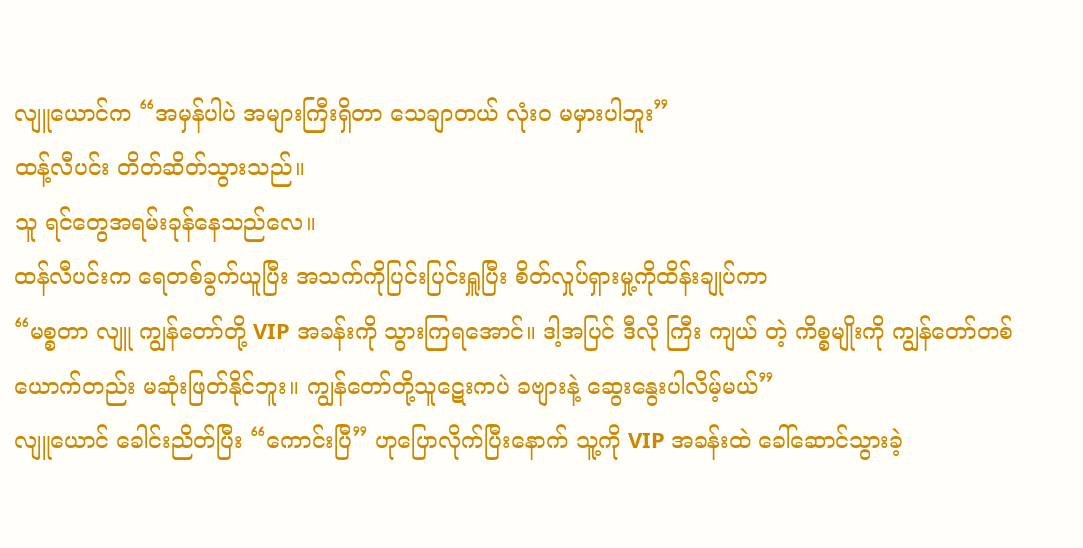လျူယောင်က “အမှန်ပါပဲ အများကြီးရှိတာ သေချာတယ် လုံးဝ မမှားပါဘူး”
ထန့်လီပင်း တိတ်ဆိတ်သွားသည်။
သူ ရင်တွေအရမ်းခုန်နေသည်လေ။
ထန်လီပင်းက ရေတစ်ခွက်ယူပြီး အသက်ကိုပြင်းပြင်းရှူပြီး စိတ်လှုပ်ရှားမှု့ကိုထိန်းချုပ်ကာ
“မစ္စတာ လျူ ကျွန်တော်တို့ VIP အခန်းကို သွားကြရအောင်။ ဒါ့အပြင် ဒီလို ကြီး ကျယ် တဲ့ ကိစ္စမျိုးကို ကျွန်တော်တစ်ယောက်တည်း မဆုံးဖြတ်နိုင်ဘူး။ ကျွန်တော်တို့သူဋေးကပဲ ခဗျားနဲ့ ဆွေးနွေးပါလိမ့်မယ်”
လျူယောင် ခေါင်းညိတ်ပြီး “ကောင်းပြီ” ဟုပြောလိုက်ပြီးနောက် သူ့ကို VIP အခန်းထဲ ခေါ်ဆောင်သွားခဲ့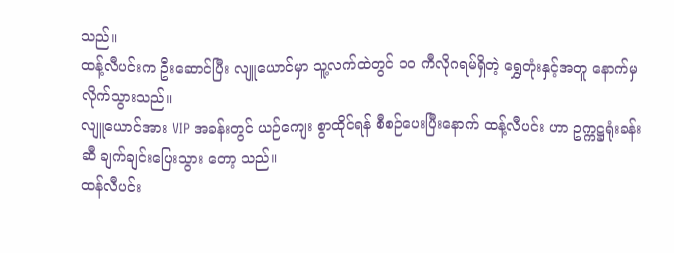သည်။
ထန့်လီပင်းက ဦးဆောင်ပြီး လျူယောင်မှာ သူ့လက်ထဲတွင် ၁၀ ကီလိုဂရမ်ရှိတဲ့ ရွှေတုံးနှင့်အတူ နောက်မှလိုက်သွားသည်။
လျူယောင်အား VIP အခန်းတွင် ယဉ်ကျေး စွာထိုင်ရန် စီစဉ်ပေးပြီးနောက် ထန့်လီပင်း ဟာ ဥက္ကဋ္ဌရုံးခန်းဆီ ချက်ချင်းပြေးသွား တော့ သည်။
ထန်လီပင်း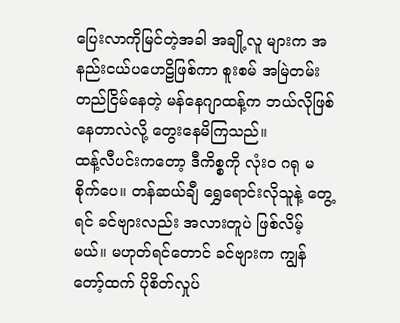ပြေးလာကိုမြင်တဲ့အခါ အချို့လူ များက အနည်းငယ်ပဟေဠိဖြစ်ကာ စူးစမ် အမြဲတမ်းတည်ငြိမ်နေတဲ့ မန်နေဂျာထန့်က ဘယ်လိုဖြစ်နေတာလဲလို့ တွေးနေမိကြသည်။
ထန့်လီပင်းကတော့ ဒီကိစ္စကို လုံးဝ ဂရု မစိုက်ပေ။ တန်ဆယ်ချီ ရွှေရောင်းလိုသူနဲ့ တွေ့ရင် ခင်ဗျားလည်း အလားတူပဲ ဖြစ်လိမ့် မယ်။ မဟုတ်ရင်တောင် ခင်ဗျားက ကျွန် တော့်ထက် ပိုစိတ်လှုပ်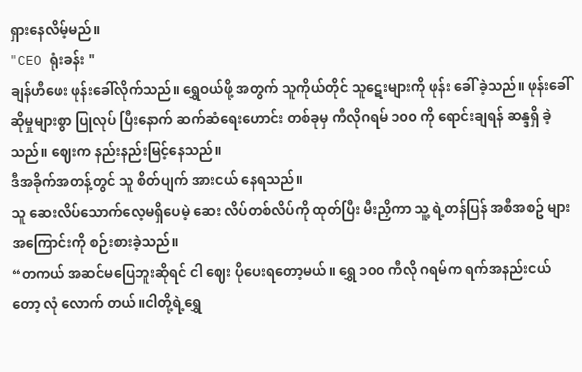ရှားနေလိမ့်မည်။
"CEO ရုံးခန်း "
ချန်ဟီဖေး ဖုန်းခေါ်လိုက်သည်။ ရွှေဝယ်ဖို့ အတွက် သူကိုယ်တိုင် သူဋေးများကို ဖုန်း ခေါ် ခဲ့သည်။ ဖုန်းခေါ် ဆိုမှုများစွာ ပြုလုပ် ပြီးနောက် ဆက်ဆံရေးဟောင်း တစ်ခုမှ ကီလိုဂရမ် ၁၀၀ ကို ရောင်းချရန် ဆန္ဒရှိ ခဲ့သည်။ ဈေးက နည်းနည်းမြင့်နေသည်။
ဒီအခိုက်အတန့်တွင် သူ စိတ်ပျက် အားငယ် နေရသည်။
သူ ဆေးလိပ်သောက်လေ့မရှိပေမဲ့ ဆေး လိပ်တစ်လိပ်ကို ထုတ်ပြီး မီးညှိကာ သူ့ ရဲ့တန်ပြန် အစီအစဥ် များအကြောင်းကို စဉ်းစားခဲ့သည်။
“တကယ် အဆင်မပြေဘူးဆိုရင် ငါ ဈေး ပိုပေးရတော့မယ်။ ရွှေ ၁၀၀ ကီလို ဂရမ်က ရက်အနည်းငယ်တော့ လုံ လောက် တယ်။ငါတို့ရဲ့ရွှေ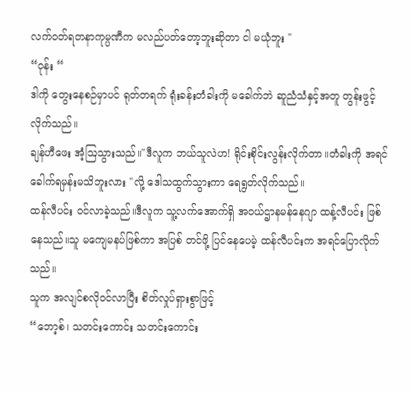လက်ဝတ်ရတနာကုမ္ပဏီက မလည်ပတ်တော့ဘူးဆိုတာ ငါ မယုံဘူး "
“ဝုန်း “
ဒါကို တွေးနေစဉ်မှာပင် ရုတ်တရက် ရုံးခန်းတံခါးကို မခေါက်ဘဲ ဆူညံသံနှင့်အတူ တွန်းဖွင့်လိုက်သည်။
ချန်ဟီဖေး အံ့ဩသွားသည်။"ဒီလူက ဘယ်သူလဲဟ! ရိုင်းစိုင်းလွန်းလိုက်တာ။တံခါးကို အရင်ခေါက်ရမှန်းမသိဘူးလား "လို့ ဒေါသထွက်သွားကာ ရေရွတ်လိုက်သည်။
ထန်လီပင်း ဝင်လာခဲ့သည်။ဒီလူက သူ့လက်အောက်ရှိ အဝယ်ဌာနမန်နေဂျာ ထန့်လီပင်း ဖြစ်နေသည်။သူ မကျေမနပ်ဖြစ်ကာ အပြစ် တင်ဖို့ ပြင်နေပေမဲ့ ထန်လီပင်းက အရင်ပြောလိုက်သည်။
သူက အလျင်စလိုဝင်လာပြီး စိတ်လှုပ်ရှားစွာဖြင့်
“ဘော့စ်၊ သတင်းကောင်း သတင်းကောင်း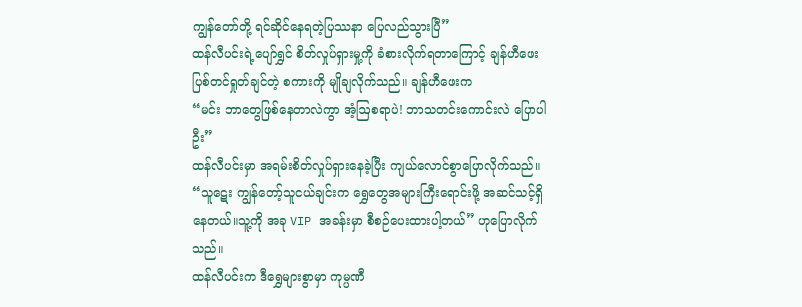ကျွန်တော်တို့ ရင်ဆိုင်နေရတဲ့ပြဿနာ ပြေလည်သွားပြီ”
ထန်လီပင်းရဲ့ပျော်ရွှင် စိတ်လှုပ်ရှားမှု့ကို ခံစားလိုက်ရတာကြောင့် ချန်ဟီဖေး ပြစ်တင်ရှုတ်ချင်တဲ့ စကားကို မျိုချလိုက်သည်။ ချန်ဟီဖေးက
“မင်း ဘာတွေဖြစ်နေတာလဲကွာ အံ့ဩစရာပဲ! ဘာသတင်းကောင်းလဲ ပြောပါဦး”
ထန်လီပင်းမှာ အရမ်းစိတ်လှုပ်ရှားနေခဲ့ပြီး ကျယ်လောင်စွာပြောလိုက်သည်။
“သူဋေး ကျွန်တော့်သူငယ်ချင်းက ရွှေတွေအများကြီးရောင်းဖို့ အဆင်သင့်ရှိနေတယ်။သူ့ကို အခု VIP အခန်းမှာ စီစဉ်ပေးထားပါ့တယ်” ဟုပြောလိုက်သည်။
ထန်လီပင်းက ဒီရွှေများစွာမှာ ကုမ္ပဏီ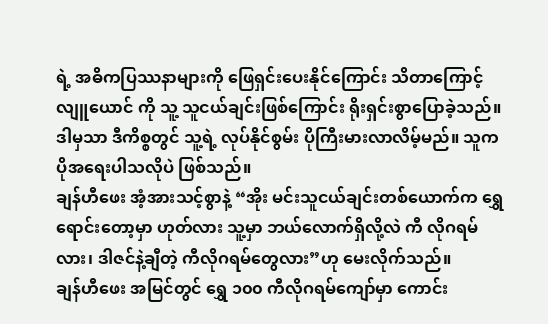ရဲ့ အဓိကပြဿနာများကို ဖြေရှင်းပေးနိုင်ကြောင်း သိတာကြောင့် လျူယောင် ကို သူ့ သူငယ်ချင်းဖြစ်ကြောင်း ရိုးရှင်းစွာပြောခဲ့သည်။ဒါမှသာ ဒီကိစ္စတွင် သူ့ရဲ့ လုပ်နိုင်စွမ်း ပိုကြီးမားလာလိမ့်မည်။ သူက ပိုအရေးပါသလိုပဲ ဖြစ်သည်။
ချန်ဟီဖေး အံ့အားသင့်စွာနဲ့ “အိုး မင်းသူငယ်ချင်းတစ်ယောက်က ရွှေရောင်းတော့မှာ ဟုတ်လား သူ့မှာ ဘယ်လောက်ရှိလို့လဲ ကီ လိုဂရမ်လား၊ ဒါဇင်နဲ့ချီတဲ့ ကီလိုဂရမ်တွေလား”ဟု မေးလိုက်သည်။
ချန်ဟီဖေး အမြင်တွင် ရွှေ ၁၀၀ ကီလိုဂရမ်ကျော်မှာ ကောင်း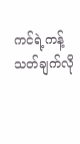ကင်ရဲ့ကန့်သတ်ချက်လို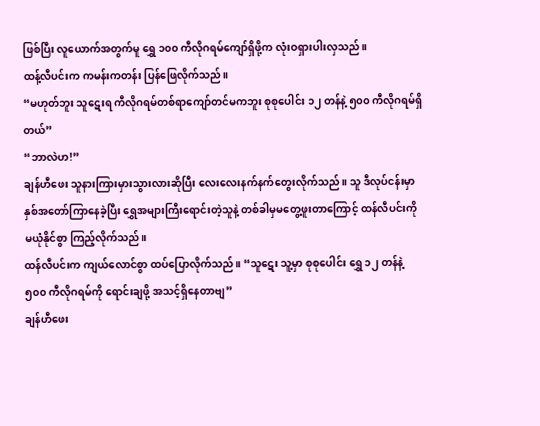ဖြစ်ပြီး လူယောက်အတွက်မူ ရွှေ ၁၀၀ ကီလိုဂရမ်ကျော်ရှိဖို့က လုံးဝရှားပါးလှသည်။
ထန့်လီပင်းက ကမန်းကတန်း ပြန်ဖြေလိုက်သည်။
“မဟုတ်ဘူး သူဋေးရ ကီလိုဂရမ်တစ်ရာကျော်တင်မကဘူး စုစုပေါင်း ၁၂ တန်နဲ့ ၅၀၀ ကီလိုဂရမ်ရှိတယ်”
“ဘာလဲဟ!”
ချန်ဟီဖေး သူနားကြားမှားသွားလားဆိုပြီး လေးလေးနက်နက်တွေးလိုက်သည်။ သူ ဒီလုပ်ငန်းမှာ နှစ်အတော်ကြာနေခဲ့ပြီး ရွှေအများကြီးရောင်းတဲ့သူနဲ့ တစ်ခါမှမတွေ့ဖူးတာကြောင့် ထန်လီပင်းကို မယုံနိုင်စွာ ကြည့်လိုက်သည်။
ထန်လီပင်းက ကျယ်လောင်စွာ ထပ်ပြောလိုက်သည်။ “သူဋေး သူ့မှာ စုစုပေါင်း ရွှေ ၁၂ တန်နဲ့ ၅၀၀ ကီလိုဂရမ်ကို ရောင်းချဖို့ အသင့်ရှိနေတာဗျ”
ချန်ဟီဖေး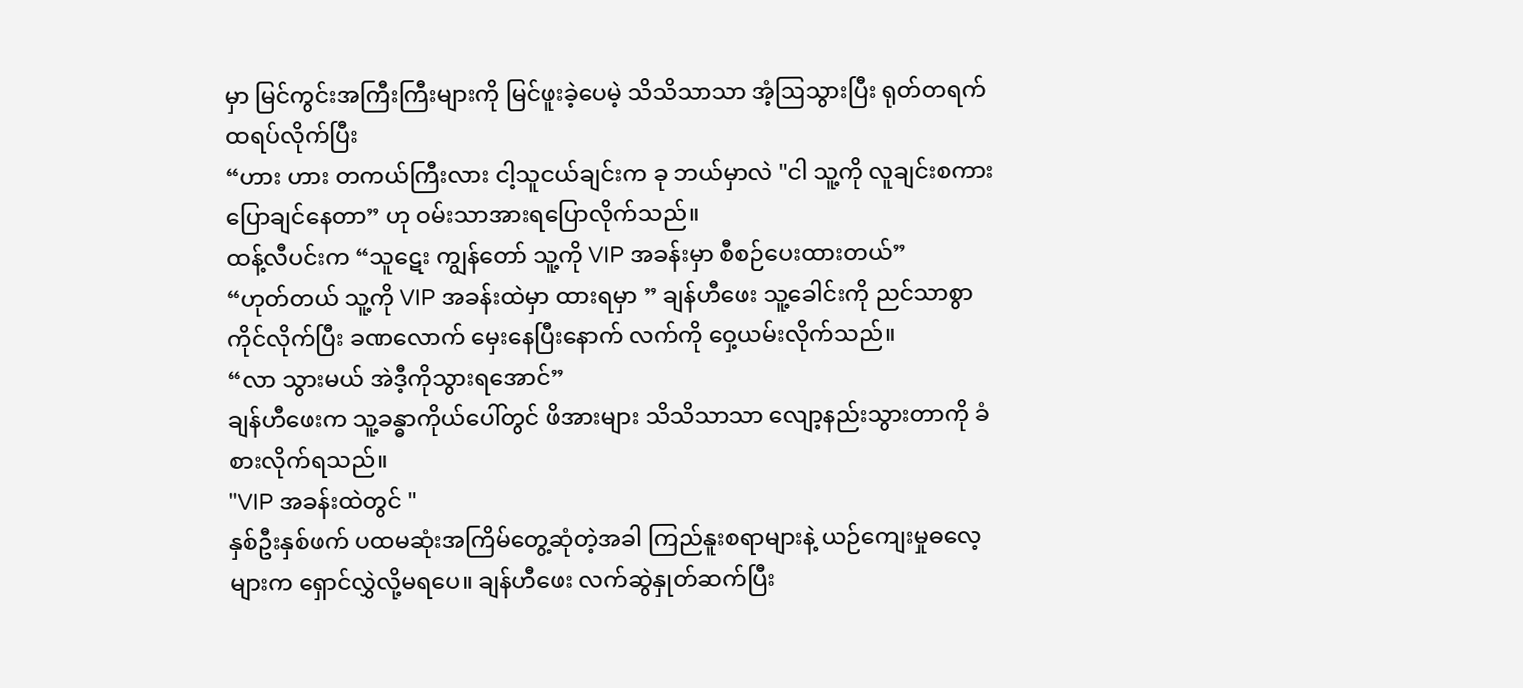မှာ မြင်ကွင်းအကြီးကြီးများကို မြင်ဖူးခဲ့ပေမဲ့ သိသိသာသာ အံ့ဩသွားပြီး ရုတ်တရက် ထရပ်လိုက်ပြီး
“ဟား ဟား တကယ်ကြီးလား ငါ့သူငယ်ချင်းက ခု ဘယ်မှာလဲ "ငါ သူ့ကို လူချင်းစကားပြောချင်နေတာ” ဟု ဝမ်းသာအားရပြောလိုက်သည်။
ထန့်လီပင်းက “သူဋေး ကျွန်တော် သူ့ကို VIP အခန်းမှာ စီစဉ်ပေးထားတယ်”
“ဟုတ်တယ် သူ့ကို VIP အခန်းထဲမှာ ထားရမှာ ” ချန်ဟီဖေး သူ့ခေါင်းကို ညင်သာစွာကိုင်လိုက်ပြီး ခဏလောက် မှေးနေပြီးနောက် လက်ကို ဝှေ့ယမ်းလိုက်သည်။
“လာ သွားမယ် အဲဒီ့ကိုသွားရအောင်”
ချန်ဟီဖေးက သူ့ခန္ဓာကိုယ်ပေါ်တွင် ဖိအားများ သိသိသာသာ လျော့နည်းသွားတာကို ခံစားလိုက်ရသည်။
"VIP အခန်းထဲတွင် "
နှစ်ဦးနှစ်ဖက် ပထမဆုံးအကြိမ်တွေ့ဆုံတဲ့အခါ ကြည်နူးစရာများနဲ့ ယဉ်ကျေးမှုဓလေ့များက ရှောင်လွှဲလို့မရပေ။ ချန်ဟီဖေး လက်ဆွဲနှုတ်ဆက်ပြီး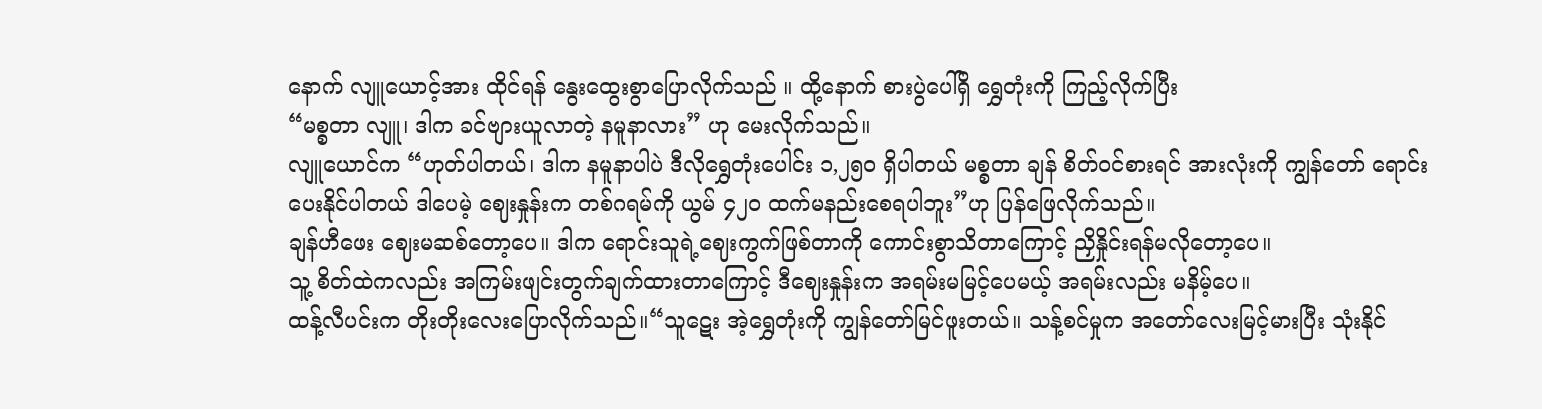နောက် လျူယောင့်အား ထိုင်ရန် နွေးထွေးစွာပြောလိုက်သည် ။ ထို့နောက် စားပွဲပေါ်ရှိ ရွှေတုံးကို ကြည့်လိုက်ပြီး
“မစ္စတာ လျူ၊ ဒါက ခင်ဗျားယူလာတဲ့ နမူနာလား” ဟု မေးလိုက်သည်။
လျူယောင်က “ဟုတ်ပါတယ်၊ ဒါက နမူနာပါပဲ ဒီလိုရွှေတုံးပေါင်း ၁,၂၅၀ ရှိပါတယ် မစ္စတာ ချန် စိတ်ဝင်စားရင် အားလုံးကို ကျွန်တော် ရောင်းပေးနိုင်ပါတယ် ဒါပေမဲ့ ဈေးနှုန်းက တစ်ဂရမ်ကို ယွမ် ၄၂၀ ထက်မနည်းစေရပါဘူး”ဟု ပြန်ဖြေလိုက်သည်။
ချန်ဟီဖေး ဈေးမဆစ်တော့ပေ။ ဒါက ရောင်းသူရဲ့ဈေးကွက်ဖြစ်တာကို ကောင်းစွာသိတာကြောင့် ညှိနှိုင်းရန်မလိုတော့ပေ။
သူ့ စိတ်ထဲကလည်း အကြမ်းဖျင်းတွက်ချက်ထားတာကြောင့် ဒီဈေးနှုန်းက အရမ်းမမြင့်ပေမယ့် အရမ်းလည်း မနိမ့်ပေ။
ထန့်လီပင်းက တိုးတိုးလေးပြောလိုက်သည်။“သူဋေး အဲ့ရွှေတုံးကို ကျွန်တော်မြင်ဖူးတယ်။ သန့်စင်မှုက အတော်လေးမြင့်မားပြီး သုံးနိုင်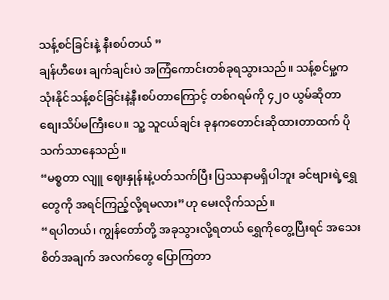သန့်စင်ခြင်းနဲ့ နီးစပ်တယ် ”
ချန်ဟီဖေး ချက်ချင်းပဲ အကြံကောင်းတစ်ခုရသွားသည်။ သန့်စင်မှု့က သုံးနိုင်သန့်စင်ခြင်းနဲ့နီးစပ်တာကြောင့် တစ်ဂရမ်ကို ၄၂၀ ယွမ်ဆိုတာ စျေးသိပ်မကြီးပေ။ သူ့ သူငယ်ချင်း ခုနကတောင်းဆိုထားတာထက် ပို သက်သာနေသည်။
“မစ္စတာ လျူ ဈေးနှုန်းနဲ့ပတ်သက်ပြီး ပြဿနာမရှိပါဘူး ခင်ဗျားရဲ့ရွှေတွေကို အရင်ကြည့်လို့ရမလား”ဟု မေးလိုက်သည်။
“ရပါတယ်၊ ကျွန်တော်တို့ အခုသွားလို့ရတယ် ရွှေကိုတွေ့ပြီးရင် အသေးစိတ်အချက် အလက်တွေ ပြောကြတာ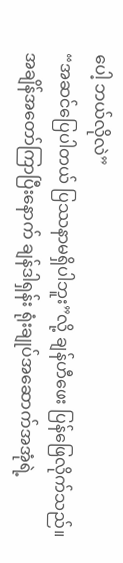ပေါ့ ဘယ်လိုလဲ”
“အဆင်ပြေပါတယ် ပြဿနာမရှိပါဘူး”လို့ ချန်ဟီဖေး ပြန်ဖြေလိုက်သည်။
အချိန်အတော်ကြာပြီးနောက် ချန်ဒါရှန်း ရုံးချုပ်အဆောက်အအုံရဲ့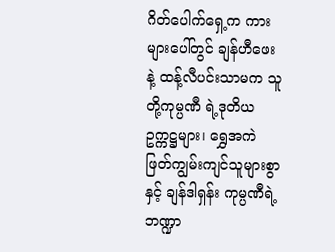ဂိတ်ပေါက်ရှေ့က ကားများပေါ်တွင် ချန်ဟီဖေးနဲ့ ထန့်လီပင်းသာမက သူတို့ကုမ္ပဏီ ရဲ့ဒုတိယဥက္ကဋ္ဌများ၊ ရွှေအကဲဖြတ်ကျွမ်းကျင်သူများစွာနှင့် ချန်ဒါရှန်း ကုမ္ပဏီရဲ့ ဘဏ္ဍာ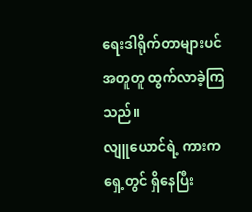ရေးဒါရိုက်တာများပင် အတူတူ ထွက်လာခဲ့ကြသည်။
လျူယောင်ရဲ့ ကားက ရှေ့တွင် ရှိနေပြီး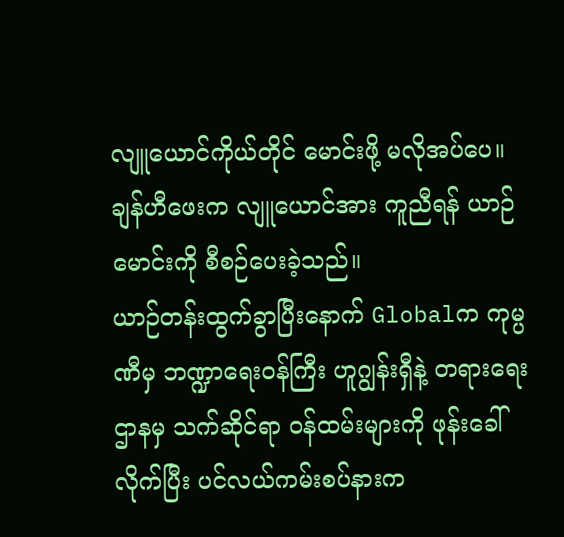လျူယောင်ကိုယ်တိုင် မောင်းဖို့ မလိုအပ်ပေ။ ချန်ဟီဖေးက လျူယောင်အား ကူညီရန် ယာဉ်မောင်းကို စီစဉ်ပေးခဲ့သည်။
ယာဉ်တန်းထွက်ခွာပြီးနောက် Globalက ကုမ္ပဏီမှ ဘဏ္ဍာရေးဝန်ကြီး ဟူဂျွန်းရှီနဲ့ တရားရေးဌာနမှ သက်ဆိုင်ရာ ဝန်ထမ်းများကို ဖုန်းခေါ်လိုက်ပြီး ပင်လယ်ကမ်းစပ်နားက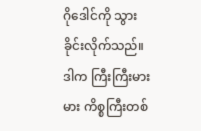ဂိုဒေါင်ကို သွားခိုင်းလိုက်သည်။
ဒါက ကြီးကြီးမားမား ကိစ္စကြီးတစ်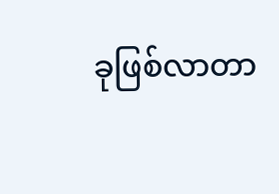ခုဖြစ်လာတာ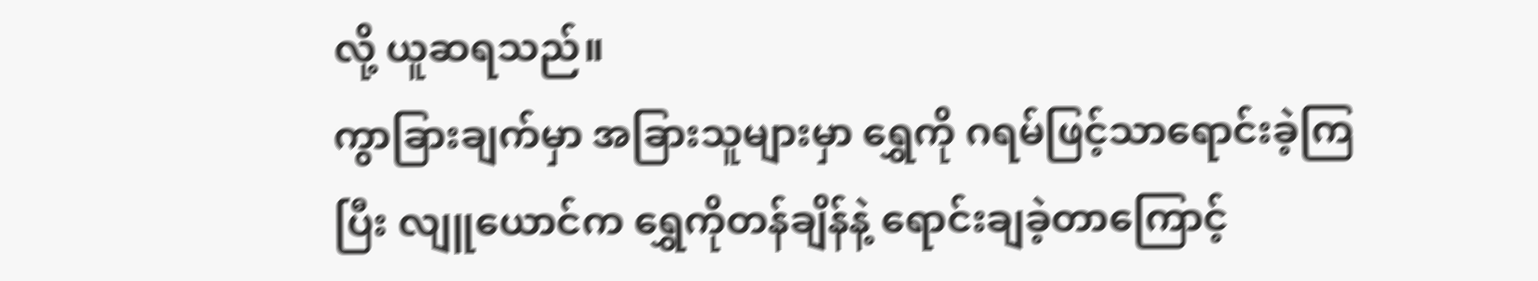လို့ ယူဆရသည်။
ကွာခြားချက်မှာ အခြားသူများမှာ ရွှေကို ဂရမ်ဖြင့်သာရောင်းခဲ့ကြပြီး လျူယောင်က ရွှေကိုတန်ချိန်နဲ့ ရောင်းချခဲ့တာကြောင့်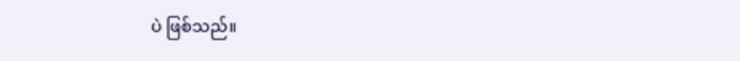ပဲ ဖြစ်သည်။